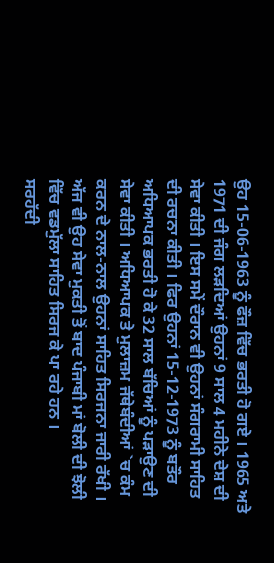ਉਹ 15-06-1963 ਨੂੰ ਫੌਜ਼ ਵਿੱਚ ਭਰਤੀ ਹੋ ਗਏ । 1965 ਅਤੇ 1971 ਦੀ ਜੰਗ ਲੜਦਿਆਂ ਉਹਨਾਂ 9 ਸਾਲ 4 ਮਹੀਨੇ ਦੇਸ਼ ਦੀ ਸੇਵਾ ਕੀਤੀ । ਇਸ ਸਮੇਂ ਦੌਰਾਨ ਵੀ ਉਹਨਾਂ ਸੰਗਰਾਮੀ ਸਾਹਿਤ ਦੀ ਰਚਨਾ ਕੀਤੀ । ਫਿਰ ਉਹਨਾਂ 15-12-1973 ਨੂੰ ਬਤੌਰ ਅਧਿਆਪਕ ਭਰਤੀ ਹੋ ਕੇ 32 ਸਾਲ ਬੱਚਿਆਂ ਨੂੰ ਪੜਾਉਣ ਦੀ ਸੇਵਾ ਕੀਤੀ । ਅਧਿਆਪਕ ਤੇ ਮੁਲਾਜ਼ਮ ਜੱਥੇਬੰਦੀਆਂ `ਚ ਕੰਮ ਕਰਨ ਦੇ ਨਾਲ-ਨਾਲ ਉਹਨਾਂ ਸਾਹਿਤ ਸਿਰਜਨਾ ਜਾਰੀ ਰੱਖੀ । ਅੱਜ ਵੀ ਉਹ ਸੇਵਾ ਮੁਕਤੀ ਤੋਂ ਬਾਦ ਪੰਜਾਬੀ ਮਾਂ ਬੋਲੀ ਦੀ ਝੋਲੀ ਵਿੱਚ ਵਡਮੁੱਲਾ ਸਾਹਿਤ ਸਿਰਜ ਕੇ ਪਾ ਰਹੇ ਹਨ ।
ਸਰਹੱਦੀ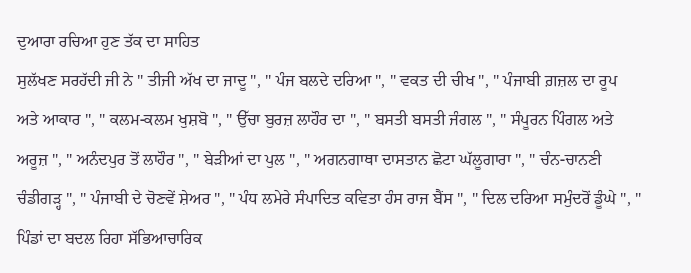ਦੁਆਰਾ ਰਚਿਆ ਹੁਣ ਤੱਕ ਦਾ ਸਾਹਿਤ
ਸੁਲੱਖਣ ਸਰਹੱਦੀ ਜੀ ਨੇ " ਤੀਜੀ ਅੱਖ ਦਾ ਜਾਦੂ ", " ਪੰਜ ਬਲਦੇ ਦਰਿਆ ", " ਵਕਤ ਦੀ ਚੀਖ ", " ਪੰਜਾਬੀ ਗ਼ਜ਼ਲ ਦਾ ਰੂਪ ਅਤੇ ਆਕਾਰ ", " ਕਲਮ-ਕਲਮ ਖੁਸ਼ਬੋ ", " ਉੱਚਾ ਬੁਰਜ਼ ਲਾਹੌਰ ਦਾ ", " ਬਸਤੀ ਬਸਤੀ ਜੰਗਲ ", " ਸੰਪੂਰਨ ਪਿੰਗਲ ਅਤੇ ਅਰੂਜ਼ ", " ਅਨੰਦਪੁਰ ਤੋਂ ਲਾਹੌਰ ", " ਬੇੜੀਆਂ ਦਾ ਪੁਲ ", " ਅਗਨਗਾਥਾ ਦਾਸਤਾਨ ਛੋਟਾ ਘੱਲੂਗਾਰਾ ", " ਚੰਨ-ਚਾਨਣੀ ਚੰਡੀਗੜ੍ਹ ", " ਪੰਜਾਬੀ ਦੇ ਚੋਣਵੇਂ ਸ਼ੇਅਰ ", " ਪੰਧ ਲਮੇਰੇ ਸੰਪਾਦਿਤ ਕਵਿਤਾ ਹੰਸ ਰਾਜ ਬੈਂਸ ", " ਦਿਲ ਦਰਿਆ ਸਮੁੰਦਰੋਂ ਡੂੰਘੇ ", " ਪਿੰਡਾਂ ਦਾ ਬਦਲ ਰਿਹਾ ਸੱਭਿਆਚਾਰਿਕ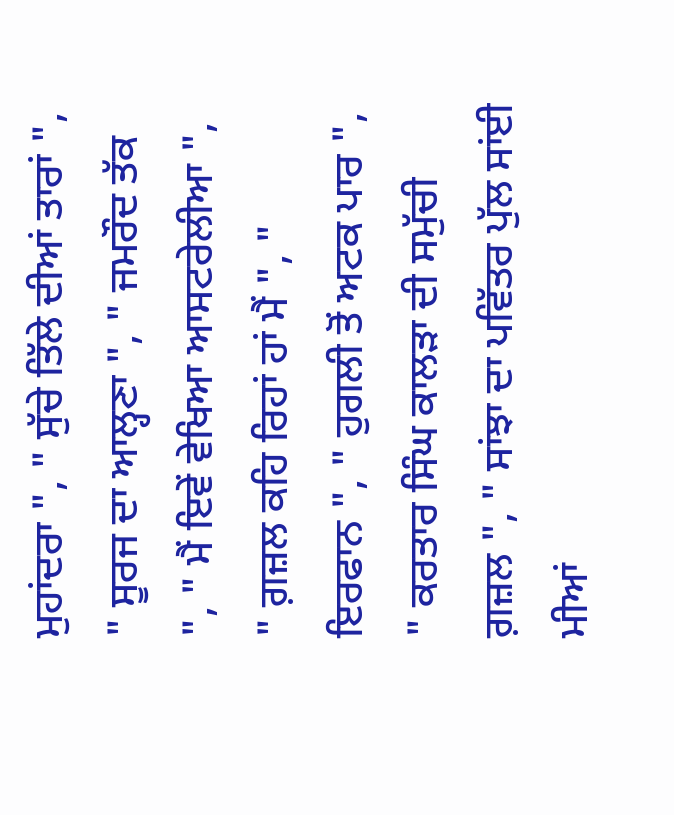ਮੁਹਾਂਦਰਾ ", " ਸੁੱਚੇ ਤਿੱਲੇ ਦੀਆਂ ਤਾਰਾਂ ", " ਸੂਰਜ ਦਾ ਆਲ੍ਹਣਾ ", " ਜਮਰੌਦ ਤੱਕ ", " ਮੈਂ ਇਵੇਂ ਵੇਖਿਆ ਆਸਟਰੇਲੀਆ ", " ਗ਼ਜ਼ਲ ਕਹਿ ਰਿਹਾਂ ਹਾਂ ਮੈਂ ", " ਇਰਫਾਨ ", " ਹੁਗਲੀ ਤੋਂ ਅਟਕ ਪਾਰ ", " ਕਰਤਾਰ ਸਿੰਘ ਕਾਲੜਾ ਦੀ ਸਮੁੱਚੀ ਗ਼ਜ਼ਲ ", " ਸਾਂਝਾ ਦਾ ਪਵਿੱਤਰ ਪੁੱਲ ਸਾਂਈ ਮੀਆਂ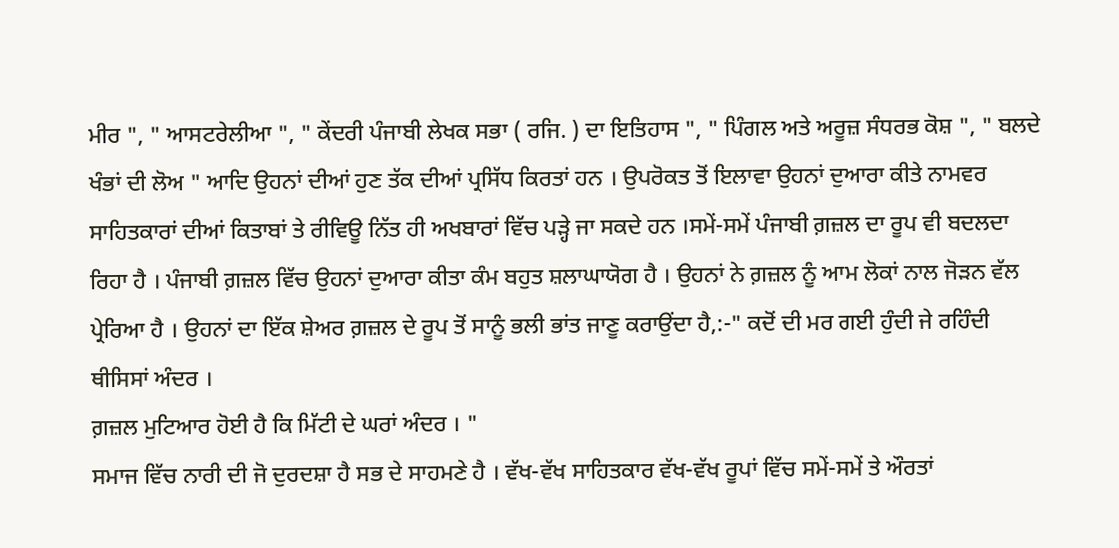ਮੀਰ ", " ਆਸਟਰੇਲੀਆ ", " ਕੇਂਦਰੀ ਪੰਜਾਬੀ ਲੇਖਕ ਸਭਾ ( ਰਜਿ. ) ਦਾ ਇਤਿਹਾਸ ", " ਪਿੰਗਲ ਅਤੇ ਅਰੂਜ਼ ਸੰਧਰਭ ਕੋਸ਼ ", " ਬਲਦੇ ਖੰਭਾਂ ਦੀ ਲੋਅ " ਆਦਿ ਉਹਨਾਂ ਦੀਆਂ ਹੁਣ ਤੱਕ ਦੀਆਂ ਪ੍ਰਸਿੱਧ ਕਿਰਤਾਂ ਹਨ । ਉਪਰੋਕਤ ਤੋਂ ਇਲਾਵਾ ਉਹਨਾਂ ਦੁਆਰਾ ਕੀਤੇ ਨਾਮਵਰ ਸਾਹਿਤਕਾਰਾਂ ਦੀਆਂ ਕਿਤਾਬਾਂ ਤੇ ਰੀਵਿਊ ਨਿੱਤ ਹੀ ਅਖਬਾਰਾਂ ਵਿੱਚ ਪੜ੍ਹੇ ਜਾ ਸਕਦੇ ਹਨ ।ਸਮੇਂ-ਸਮੇਂ ਪੰਜਾਬੀ ਗ਼ਜ਼ਲ ਦਾ ਰੂਪ ਵੀ ਬਦਲਦਾ ਰਿਹਾ ਹੈ । ਪੰਜਾਬੀ ਗ਼ਜ਼ਲ ਵਿੱਚ ਉਹਨਾਂ ਦੁਆਰਾ ਕੀਤਾ ਕੰਮ ਬਹੁਤ ਸ਼ਲਾਘਾਯੋਗ ਹੈ । ਉਹਨਾਂ ਨੇ ਗ਼ਜ਼ਲ ਨੂੰ ਆਮ ਲੋਕਾਂ ਨਾਲ ਜੋੜਨ ਵੱਲ ਪ੍ਰੇਰਿਆ ਹੈ । ਉਹਨਾਂ ਦਾ ਇੱਕ ਸ਼ੇਅਰ ਗ਼ਜ਼ਲ ਦੇ ਰੂਪ ਤੋਂ ਸਾਨੂੰ ਭਲੀ ਭਾਂਤ ਜਾਣੂ ਕਰਾਉਂਦਾ ਹੈ,:-" ਕਦੋਂ ਦੀ ਮਰ ਗਈ ਹੁੰਦੀ ਜੇ ਰਹਿੰਦੀ ਥੀਸਿਸਾਂ ਅੰਦਰ ।
ਗ਼ਜ਼ਲ ਮੁਟਿਆਰ ਹੋਈ ਹੈ ਕਿ ਮਿੱਟੀ ਦੇ ਘਰਾਂ ਅੰਦਰ । "
ਸਮਾਜ ਵਿੱਚ ਨਾਰੀ ਦੀ ਜੋ ਦੁਰਦਸ਼ਾ ਹੈ ਸਭ ਦੇ ਸਾਹਮਣੇ ਹੈ । ਵੱਖ-ਵੱਖ ਸਾਹਿਤਕਾਰ ਵੱਖ-ਵੱਖ ਰੂਪਾਂ ਵਿੱਚ ਸਮੇਂ-ਸਮੇਂ ਤੇ ਔਰਤਾਂ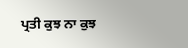ਪ੍ਰਤੀ ਕੁਝ ਨਾ ਕੁਝ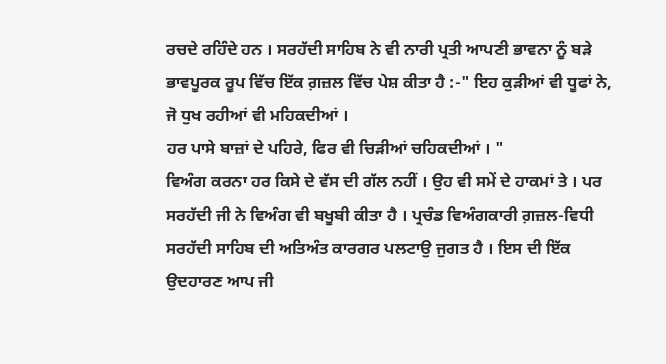ਰਚਦੇ ਰਹਿੰਦੇ ਹਨ । ਸਰਹੱਦੀ ਸਾਹਿਬ ਨੇ ਵੀ ਨਾਰੀ ਪ੍ਰਤੀ ਆਪਣੀ ਭਾਵਨਾ ਨੂੰ ਬੜੇ ਭਾਵਪੂਰਕ ਰੂਪ ਵਿੱਚ ਇੱਕ ਗ਼ਜ਼ਲ ਵਿੱਚ ਪੇਸ਼ ਕੀਤਾ ਹੈ :-" ਇਹ ਕੁੜੀਆਂ ਵੀ ਧੂਫਾਂ ਨੇ, ਜੋ ਧੁਖ ਰਹੀਆਂ ਵੀ ਮਹਿਕਦੀਆਂ ।
ਹਰ ਪਾਸੇ ਬਾਜ਼ਾਂ ਦੇ ਪਹਿਰੇ, ਫਿਰ ਵੀ ਚਿੜੀਆਂ ਚਹਿਕਦੀਆਂ । "
ਵਿਅੰਗ ਕਰਨਾ ਹਰ ਕਿਸੇ ਦੇ ਵੱਸ ਦੀ ਗੱਲ ਨਹੀਂ । ਉਹ ਵੀ ਸਮੇਂ ਦੇ ਹਾਕਮਾਂ ਤੇ । ਪਰ ਸਰਹੱਦੀ ਜੀ ਨੇ ਵਿਅੰਗ ਵੀ ਬਖੂਬੀ ਕੀਤਾ ਹੈ । ਪ੍ਰਚੰਡ ਵਿਅੰਗਕਾਰੀ ਗ਼ਜ਼ਲ-ਵਿਧੀ ਸਰਹੱਦੀ ਸਾਹਿਬ ਦੀ ਅਤਿਅੰਤ ਕਾਰਗਰ ਪਲਟਾਉ ਜੁਗਤ ਹੈ । ਇਸ ਦੀ ਇੱਕ ਉਦਹਾਰਣ ਆਪ ਜੀ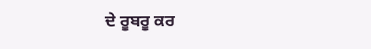ਦੇ ਰੂਬਰੂ ਕਰ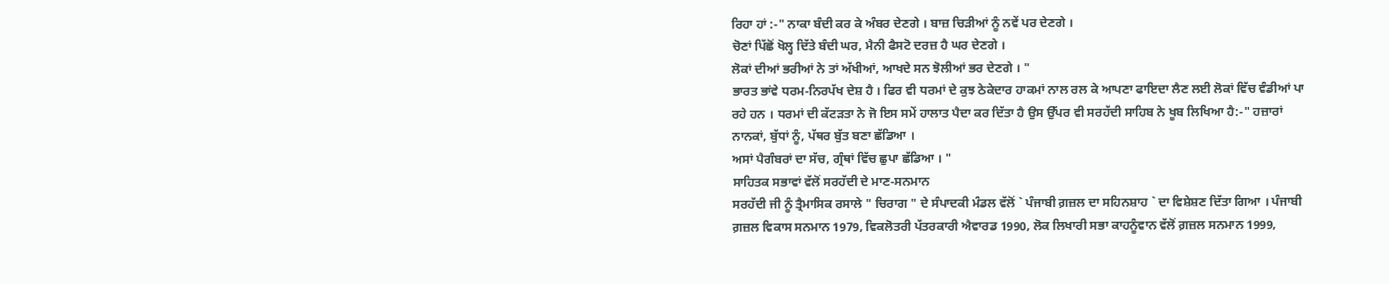ਰਿਹਾ ਹਾਂ :-" ਨਾਕਾ ਬੰਦੀ ਕਰ ਕੇ ਅੰਬਰ ਦੇਣਗੇ । ਬਾਜ਼ ਚਿੜੀਆਂ ਨੂੰ ਨਵੇਂ ਪਰ ਦੇਣਗੇ ।
ਚੋਣਾਂ ਪਿੱਛੋਂ ਖੋਲ੍ਹ ਦਿੱਤੇ ਬੰਦੀ ਘਰ, ਮੈਨੀ ਫੈਸਟੋ ਦਰਜ਼ ਹੈ ਘਰ ਦੇਣਗੇ ।
ਲੋਕਾਂ ਦੀਆਂ ਭਰੀਆਂ ਨੇ ਤਾਂ ਅੱਖੀਆਂ, ਆਖਦੇ ਸਨ ਝੋਲੀਆਂ ਭਰ ਦੇਣਗੇ । "
ਭਾਰਤ ਭਾਂਵੇ ਧਰਮ-ਨਿਰਪੱਖ ਦੇਸ਼ ਹੈ । ਫਿਰ ਵੀ ਧਰਮਾਂ ਦੇ ਕੁਝ ਠੇਕੇਦਾਰ ਹਾਕਮਾਂ ਨਾਲ ਰਲ ਕੇ ਆਪਣਾ ਫਾਇਦਾ ਲੈਣ ਲਈ ਲੋਕਾਂ ਵਿੱਚ ਵੰਡੀਆਂ ਪਾ ਰਹੇ ਹਨ । ਧਰਮਾਂ ਦੀ ਕੱਟੜਤਾ ਨੇ ਜੋ ਇਸ ਸਮੇਂ ਹਾਲਾਤ ਪੈਦਾ ਕਰ ਦਿੱਤਾ ਹੈ ਉਸ ਉੱਪਰ ਵੀ ਸਰਹੱਦੀ ਸਾਹਿਬ ਨੇ ਖੂਬ ਲਿਖਿਆ ਹੈ:-" ਹਜ਼ਾਰਾਂ ਨਾਨਕਾਂ, ਬੁੱਧਾਂ ਨੂੰ, ਪੱਥਰ ਬੁੱਤ ਬਣਾ ਛੱਡਿਆ ।
ਅਸਾਂ ਪੈਗੰਬਰਾਂ ਦਾ ਸੱਚ, ਗ੍ਰੰਥਾਂ ਵਿੱਚ ਛੁਪਾ ਛੱਡਿਆ । "
ਸਾਹਿਤਕ ਸਭਾਵਾਂ ਵੱਲੋਂ ਸਰਹੱਦੀ ਦੇ ਮਾਣ-ਸਨਮਾਨ
ਸਰਹੱਦੀ ਜੀ ਨੂੰ ਤ੍ਰੈਮਾਸਿਕ ਰਸਾਲੇ " ਚਿਰਾਗ " ਦੇ ਸੰਪਾਦਕੀ ਮੰਡਲ ਵੱਲੋਂ ` ਪੰਜਾਬੀ ਗ਼ਜ਼ਲ ਦਾ ਸਹਿਨਸ਼ਾਹ ` ਦਾ ਵਿਸ਼ੇਸ਼ਣ ਦਿੱਤਾ ਗਿਆ । ਪੰਜਾਬੀ ਗ਼ਜ਼ਲ ਵਿਕਾਸ ਸਨਮਾਨ 1979, ਵਿਕਲੋਤਰੀ ਪੱਤਰਕਾਰੀ ਐਵਾਰਡ 1990, ਲੋਕ ਲਿਖਾਰੀ ਸਭਾ ਕਾਹਨੂੰਵਾਨ ਵੱਲੋਂ ਗ਼ਜ਼ਲ ਸਨਮਾਨ 1999,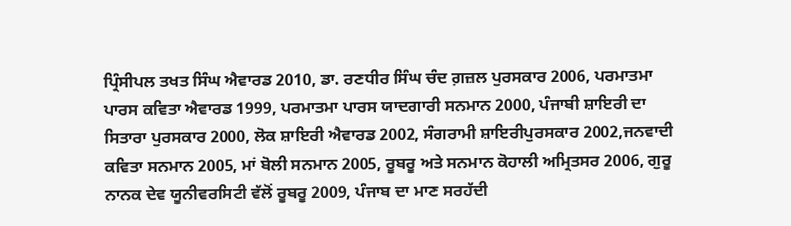ਪ੍ਰਿੰਸੀਪਲ ਤਖਤ ਸਿੰਘ ਐਵਾਰਡ 2010, ਡਾ. ਰਣਧੀਰ ਸਿੰਘ ਚੰਦ ਗ਼ਜ਼ਲ ਪੁਰਸਕਾਰ 2006, ਪਰਮਾਤਮਾ ਪਾਰਸ ਕਵਿਤਾ ਐਵਾਰਡ 1999, ਪਰਮਾਤਮਾ ਪਾਰਸ ਯਾਦਗਾਰੀ ਸਨਮਾਨ 2000, ਪੰਜਾਬੀ ਸ਼ਾਇਰੀ ਦਾ ਸਿਤਾਰਾ ਪੁਰਸਕਾਰ 2000, ਲੋਕ ਸ਼ਾਇਰੀ ਐਵਾਰਡ 2002, ਸੰਗਰਾਮੀ ਸ਼ਾਇਰੀਪੁਰਸਕਾਰ 2002,ਜਨਵਾਦੀ ਕਵਿਤਾ ਸਨਮਾਨ 2005, ਮਾਂ ਬੋਲੀ ਸਨਮਾਨ 2005, ਰੂਬਰੂ ਅਤੇ ਸਨਮਾਨ ਕੋਹਾਲੀ ਅਮ੍ਰਿਤਸਰ 2006, ਗੁਰੂ ਨਾਨਕ ਦੇਵ ਯੂਨੀਵਰਸਿਟੀ ਵੱਲੋਂ ਰੂਬਰੂ 2009, ਪੰਜਾਬ ਦਾ ਮਾਣ ਸਰਹੱਦੀ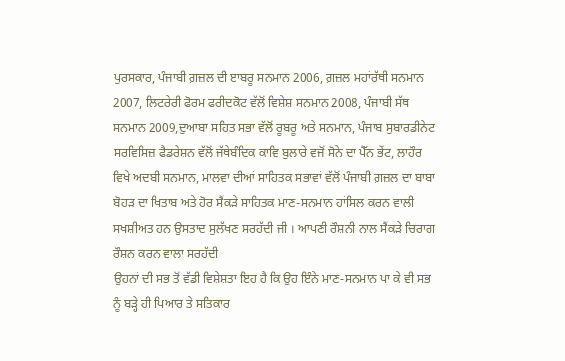ਪੁਰਸਕਾਰ, ਪੰਜਾਬੀ ਗ਼ਜ਼ਲ ਦੀ ੲਾਬਰੂ ਸਨਮਾਨ 2006, ਗ਼ਜ਼ਲ ਮਹਾਂਰੱਥੀ ਸਨਮਾਨ 2007, ਲਿਟਰੇਰੀ ਫੋਰਮ ਫਰੀਦਕੋਟ ਵੱਲੋਂ ਵਿਸ਼ੇਸ਼ ਸਨਮਾਨ 2008, ਪੰਜਾਬੀ ਸੱਥ ਸਨਮਾਨ 2009,ਦੁਆਬਾ ਸਹਿਤ ਸਭਾ ਵੱਲੋਂ ਰੂਬਰੂ ਅਤੇ ਸਨਮਾਨ, ਪੰਜਾਬ ਸੁਬਾਰਡੀਨੇਟ ਸਰਵਿਸਿਜ਼ ਫੈਡਰੇਸ਼ਨ ਵੱਲੋਂ ਜੱਥੇਬੰਦਿਕ ਕਾਵਿ ਬੁਲਾਰੇ ਵਜੋਂ ਸੋਨੇ ਦਾ ਪੈੱਨ ਭੇਂਟ, ਲਾਹੌਰ ਵਿਖੇ ਅਦਬੀ ਸਨਮਾਨ, ਮਾਲਵਾ ਦੀਆਂ ਸਾਹਿਤਕ ਸਭਾਵਾਂ ਵੱਲੋਂ ਪੰਜਾਬੀ ਗ਼ਜ਼ਲ ਦਾ ਬਾਬਾ ਬੋਹੜ ਦਾ ਖਿਤਾਬ ਅਤੇ ਹੋਰ ਸੈਂਕੜੇ ਸਾਹਿਤਕ ਮਾਣ-ਸਨਮਾਨ ਹਾਂਸਿਲ ਕਰਨ ਵਾਲੀ ਸਖਸ਼ੀਅਤ ਹਨ ਉਸਤਾਦ ਸੁਲੱਖਣ ਸਰਹੱਦੀ ਜੀ । ਆਪਣੀ ਰੌਸ਼ਨੀ ਨਾਲ ਸੈਂਕੜੇ ਚਿਰਾਗ ਰੌਸ਼ਨ ਕਰਨ ਵਾਲਾ ਸਰਹੱਦੀ
ਉਹਨਾਂ ਦੀ ਸਭ ਤੋਂ ਵੱਡੀ ਵਿਸ਼ੇਸ਼ਤਾ ਇਹ ਹੈ ਕਿ ਉਹ ਇੰਨੇ ਮਾਣ-ਸਨਮਾਨ ਪਾ ਕੇ ਵੀ ਸਭ ਨੂੰ ਬੜ੍ਹੇ ਹੀ ਪਿਆਰ ਤੇ ਸਤਿਕਾਰ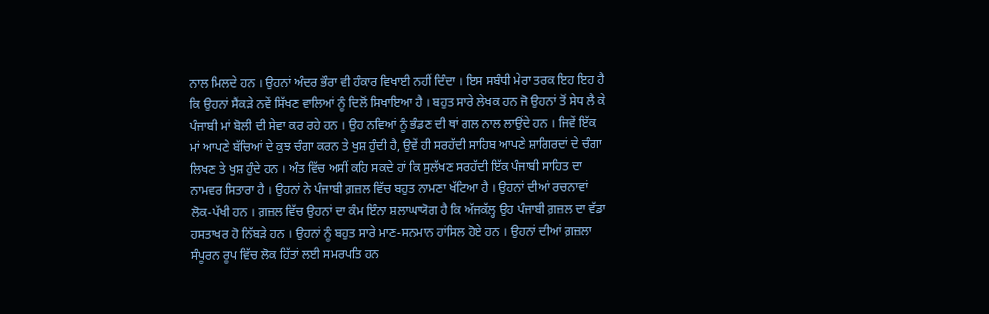ਨਾਲ ਮਿਲਦੇ ਹਨ । ਉਹਨਾਂ ਅੰਦਰ ਭੌਰਾ ਵੀ ਹੰਕਾਰ ਵਿਖਾਈ ਨਹੀਂ ਦਿੰਦਾ । ਇਸ ਸਬੰਧੀ ਮੇਰਾ ਤਰਕ ਇਹ ਇਹ ਹੈ ਕਿ ਉਹਨਾਂ ਸੈਂਕੜੇ ਨਵੇਂ ਸਿੱਖਣ ਵਾਲਿਆਂ ਨੂੰ ਦਿਲੋਂ ਸਿਖਾਇਆ ਹੈ । ਬਹੁਤ ਸਾਰੇ ਲੇਖਕ ਹਨ ਜੋ ਉਹਨਾਂ ਤੋਂ ਸੇਧ ਲੈ ਕੇ ਪੰਜਾਬੀ ਮਾਂ ਬੋਲੀ ਦੀ ਸੇਵਾ ਕਰ ਰਹੇ ਹਨ । ਉਹ ਨਵਿਆਂ ਨੂੰ ਭੰਡਣ ਦੀ ਥਾਂ ਗਲ ਨਾਲ ਲਾਉਂਦੇ ਹਨ । ਜਿਵੇਂ ਇੱਕ ਮਾਂ ਆਪਣੇ ਬੱਚਿਆਂ ਦੇ ਕੁਝ ਚੰਗਾ ਕਰਨ ਤੇ ਖੁਸ਼ ਹੁੰਦੀ ਹੈ, ਉਵੇਂ ਹੀ ਸਰਹੱਦੀ ਸਾਹਿਬ ਆਪਣੇ ਸ਼ਾਗਿਰਦਾਂ ਦੇ ਚੰਗਾ ਲਿਖਣ ਤੇ ਖੁਸ਼ ਹੁੰਦੇ ਹਨ । ਅੰਤ ਵਿੱਚ ਅਸੀਂ ਕਹਿ ਸਕਦੇ ਹਾਂ ਕਿ ਸੁਲੱਖਣ ਸਰਹੱਦੀ ਇੱਕ ਪੰਜਾਬੀ ਸਾਹਿਤ ਦਾ ਨਾਮਵਰ ਸਿਤਾਰਾ ਹੈ । ਉਹਨਾਂ ਨੇ ਪੰਜਾਬੀ ਗ਼ਜ਼ਲ ਵਿੱਚ ਬਹੁਤ ਨਾਮਣਾ ਖੱਟਿਆ ਹੈ । ਉਹਨਾਂ ਦੀਆਂ ਰਚਨਾਵਾਂ ਲੋਕ-ਪੱਖੀ ਹਨ । ਗ਼ਜ਼ਲ ਵਿੱਚ ਉਹਨਾਂ ਦਾ ਕੰਮ ਇੰਨਾ ਸ਼ਲਾਘਾਯੋਗ ਹੈ ਕਿ ਅੱਜਕੱਲ੍ਹ ਉਹ ਪੰਜਾਬੀ ਗ਼ਜ਼ਲ ਦਾ ਵੱਡਾ ਹਸਤਾਖਰ ਹੋ ਨਿੱਬੜੇ ਹਨ । ਉਹਨਾਂ ਨੂੰ ਬਹੁਤ ਸਾਰੇ ਮਾਣ-ਸਨਮਾਨ ਹਾਂਸਿਲ ਹੋਏ ਹਨ । ਉਹਨਾਂ ਦੀਆਂ ਗ਼ਜ਼ਲਾ ਸੰਪੂਰਨ ਰੂਪ ਵਿੱਚ ਲੋਕ ਹਿੱਤਾਂ ਲਈ ਸਮਰਪਤਿ ਹਨ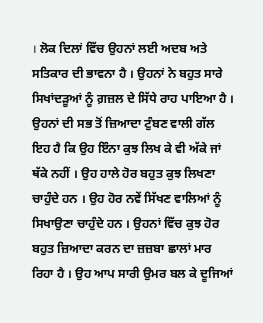। ਲੋਕ ਦਿਲਾਂ ਵਿੱਚ ਉਹਨਾਂ ਲਈ ਅਦਬ ਅਤੇ ਸਤਿਕਾਰ ਦੀ ਭਾਵਨਾ ਹੈ । ਉਹਨਾਂ ਨੇ ਬਹੁਤ ਸਾਰੇ ਸਿਖਾਂਦੜੂਆਂ ਨੂੰ ਗ਼ਜ਼ਲ ਦੇ ਸਿੱਧੇ ਰਾਹ ਪਾਇਆ ਹੈ । ਉਹਨਾਂ ਦੀ ਸਭ ਤੋਂ ਜ਼ਿਆਦਾ ਟੁੰਬਣ ਵਾਲੀ ਗੱਲ ਇਹ ਹੈ ਕਿ ਉਹ ਇੰਨਾ ਕੁਝ ਲਿਖ ਕੇ ਵੀ ਅੱਕੇ ਜਾਂ ਥੱਕੇ ਨਹੀਂ । ਉਹ ਹਾਲੇ ਹੋਰ ਬਹੁਤ ਕੁਝ ਲਿਖਣਾ ਚਾਹੁੰਦੇ ਹਨ । ਉਹ ਹੋਰ ਨਵੇਂ ਸਿੱਖਣ ਵਾਲਿਆਂ ਨੂੰ ਸਿਖਾਉਣਾ ਚਾਹੁੰਦੇ ਹਨ । ਉਹਨਾਂ ਵਿੱਚ ਕੁਝ ਹੋਰ ਬਹੁਤ ਜ਼ਿਆਦਾ ਕਰਨ ਦਾ ਜ਼ਜ਼ਬਾ ਛਾਲਾਂ ਮਾਰ ਰਿਹਾ ਹੈ । ਉਹ ਆਪ ਸਾਰੀ ਉਮਰ ਬਲ ਕੇ ਦੂਜਿਆਂ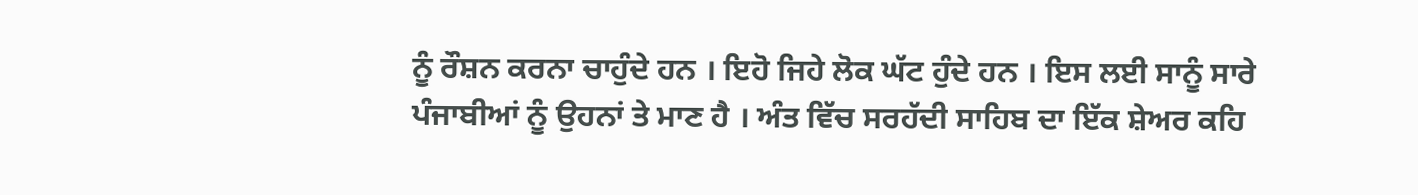ਨੂੰ ਰੌਸ਼ਨ ਕਰਨਾ ਚਾਹੁੰਦੇ ਹਨ । ਇਹੋ ਜਿਹੇ ਲੋਕ ਘੱਟ ਹੁੰਦੇ ਹਨ । ਇਸ ਲਈ ਸਾਨੂੰ ਸਾਰੇ ਪੰਜਾਬੀਆਂ ਨੂੰ ਉਹਨਾਂ ਤੇ ਮਾਣ ਹੈ । ਅੰਤ ਵਿੱਚ ਸਰਹੱਦੀ ਸਾਹਿਬ ਦਾ ਇੱਕ ਸ਼ੇਅਰ ਕਹਿ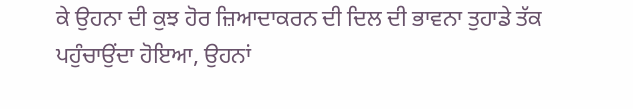ਕੇ ਉਹਨਾ ਦੀ ਕੁਝ ਹੋਰ ਜ਼ਿਆਦਾਕਰਨ ਦੀ ਦਿਲ ਦੀ ਭਾਵਨਾ ਤੁਹਾਡੇ ਤੱਕ ਪਹੁੰਚਾਉਂਦਾ ਹੋਇਆ, ਉਹਨਾਂ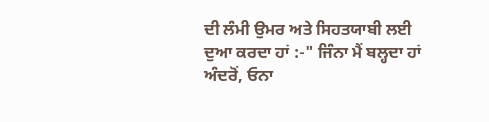ਦੀ ਲੰਮੀ ਉਮਰ ਅਤੇ ਸਿਹਤਯਾਬੀ ਲਈ ਦੁਆ ਕਰਦਾ ਹਾਂ :-" ਜਿੰਨਾ ਮੈਂ ਬਲ੍ਹਦਾ ਹਾਂ ਅੰਦਰੋਂ, ਓਨਾ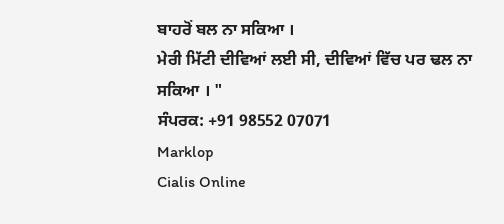ਬਾਹਰੋਂ ਬਲ ਨਾ ਸਕਿਆ ।
ਮੇਰੀ ਮਿੱਟੀ ਦੀਵਿਆਂ ਲਈ ਸੀ, ਦੀਵਿਆਂ ਵਿੱਚ ਪਰ ਢਲ ਨਾ ਸਕਿਆ । "
ਸੰਪਰਕ: +91 98552 07071
Marklop
Cialis Online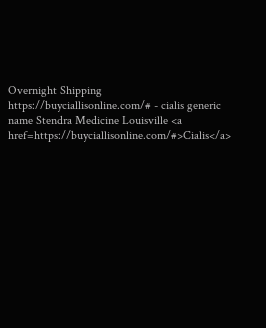Overnight Shipping https://buyciallisonline.com/# - cialis generic name Stendra Medicine Louisville <a href=https://buyciallisonline.com/#>Cialis</a>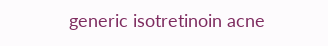generic isotretinoin acne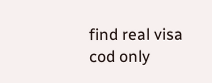find real visa cod only